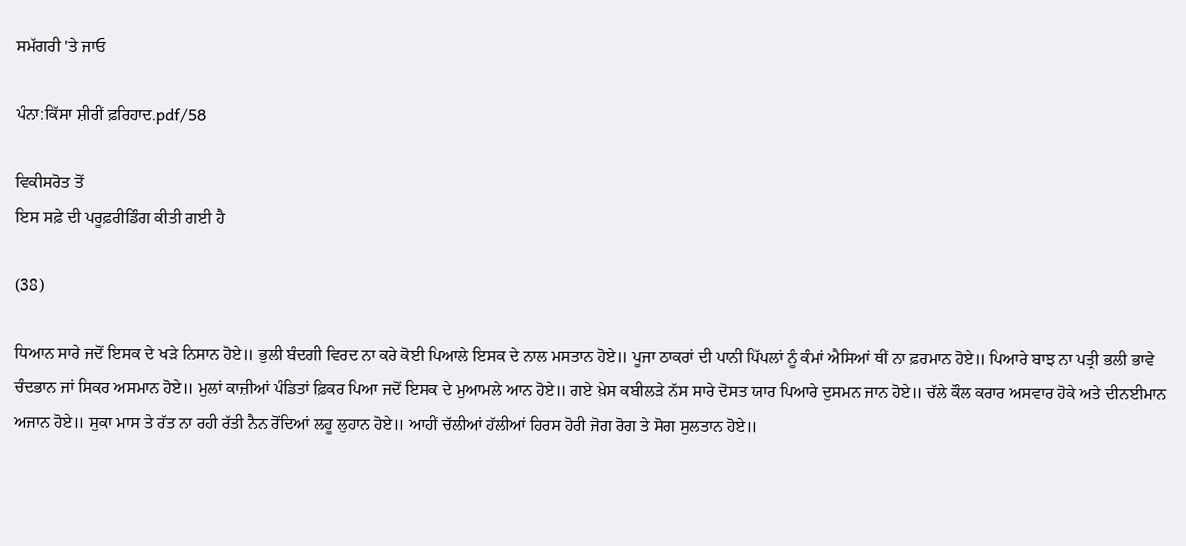ਸਮੱਗਰੀ 'ਤੇ ਜਾਓ

ਪੰਨਾ:ਕਿੱਸਾ ਸ਼ੀਰੀਂ ਫ਼ਰਿਹਾਦ.pdf/58

ਵਿਕੀਸਰੋਤ ਤੋਂ
ਇਸ ਸਫ਼ੇ ਦੀ ਪਰੂਫ਼ਰੀਡਿੰਗ ਕੀਤੀ ਗਈ ਹੈ

(38)

ਧਿਆਨ ਸਾਰੇ ਜਦੋਂ ਇਸਕ ਦੇ ਖੜੇ ਨਿਸਾਨ ਹੋਏ॥ ਭੁਲੀ ਬੰਦਗੀ ਵਿਰਦ ਨਾ ਕਰੇ ਕੋਈ ਪਿਆਲੇ ਇਸਕ ਦੇ ਨਾਲ ਮਸਤਾਨ ਹੋਏ॥ ਪੂਜਾ ਠਾਕਰਾਂ ਦੀ ਪਾਨੀ ਪਿੱਪਲਾਂ ਨੂੰ ਕੰਮਾਂ ਐਸਿਆਂ ਥੀਂ ਨਾ ਫ਼ਰਮਾਨ ਹੋਏ॥ ਪਿਆਰੇ ਬਾਝ ਨਾ ਪਤ੍ਰੀ ਭਲੀ ਭਾਵੇ ਚੰਦਭਾਨ ਜਾਂ ਸਿਕਰ ਅਸਮਾਨ ਹੋਏ॥ ਮੁਲਾਂ ਕਾਜ਼ੀਆਂ ਪੰਡਿਤਾਂ ਫ਼ਿਕਰ ਪਿਆ ਜਦੋਂ ਇਸਕ ਦੇ ਮੁਆਮਲੇ ਆਨ ਹੋਏ॥ ਗਏ ਖ਼ੇਸ ਕਬੀਲੜੇ ਨੱਸ ਸਾਰੇ ਦੋਸਤ ਯਾਰ ਪਿਆਰੇ ਦੁਸਮਨ ਜਾਨ ਹੋਏ॥ ਚੱਲੇ ਕੌਲ ਕਰਾਰ ਅਸਵਾਰ ਹੋਕੇ ਅਤੇ ਦੀਨਈਮਾਨ ਅਜਾਨ ਹੋਏ॥ ਸੁਕਾ ਮਾਸ ਤੇ ਰੱਤ ਨਾ ਰਹੀ ਰੱਤੀ ਨੈਨ ਰੋਂਦਿਆਂ ਲਹੂ ਲੁਹਾਨ ਹੋਏ॥ ਆਹੀਂ ਚੱਲੀਆਂ ਹੱਲੀਆਂ ਹਿਰਸ ਹੋਰੀ ਜੋਗ ਰੋਗ ਤੇ ਸੋਗ ਸੁਲਤਾਨ ਹੋਏ॥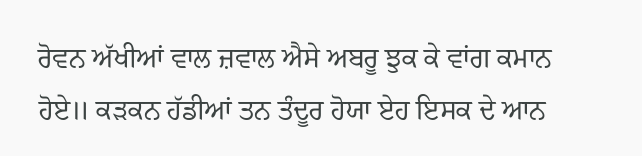ਰੋਵਨ ਅੱਖੀਆਂ ਵਾਲ ਜ਼ਵਾਲ ਐਸੇ ਅਬਰੂ ਝੁਕ ਕੇ ਵਾਂਗ ਕਮਾਨ ਹੋਏ॥ ਕੜਕਨ ਹੱਡੀਆਂ ਤਨ ਤੰਦੂਰ ਹੋਯਾ ਏਹ ਇਸਕ ਦੇ ਆਨ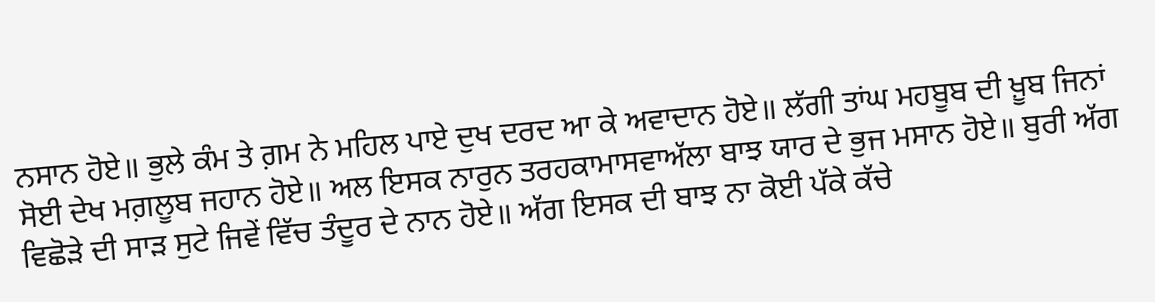ਨਸਾਨ ਹੋਏ॥ ਭੁਲੇ ਕੰਮ ਤੇ ਗ਼ਮ ਨੇ ਮਹਿਲ ਪਾਏ ਦੁਖ ਦਰਦ ਆ ਕੇ ਅਵਾਦਾਨ ਹੋਏ॥ ਲੱਗੀ ਤਾਂਘ ਮਹਬੂਬ ਦੀ ਖ਼ੂਬ ਜਿਨਾਂ ਸੋਈ ਦੇਖ ਮਗ਼ਲੂਬ ਜਹਾਨ ਹੋਏ॥ ਅਲ ਇਸਕ ਨਾਰੁਨ ਤਰਹਕਾਮਾਸਵਾਅੱਲਾ ਬਾਝ ਯਾਰ ਦੇ ਭੁਜ ਮਸਾਨ ਹੋਏ॥ ਬੁਰੀ ਅੱਗ ਵਿਛੋੜੇ ਦੀ ਸਾੜ ਸੁਟੇ ਜਿਵੇਂ ਵਿੱਚ ਤੰਦੂਰ ਦੇ ਨਾਨ ਹੋਏ॥ ਅੱਗ ਇਸਕ ਦੀ ਬਾਝ ਨਾ ਕੋਈ ਪੱਕੇ ਕੱਚੇ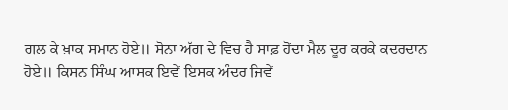ਗਲ ਕੇ ਖ਼ਾਕ ਸਮਾਨ ਹੋਏ॥ ਸੋਨਾ ਅੱਗ ਦੇ ਵਿਚ ਹੈ ਸਾਫ਼ ਹੋਂਦਾ ਮੈਲ ਦੂਰ ਕਰਕੇ ਕਦਰਦਾਨ ਹੋਏ॥ ਕਿਸਨ ਸਿੰਘ ਆਸਕ ਇਵੇਂ ਇਸਕ ਅੰਦਰ ਜਿਵੇਂ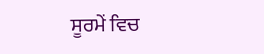ਸੂਰਮੇਂ ਵਿਚ